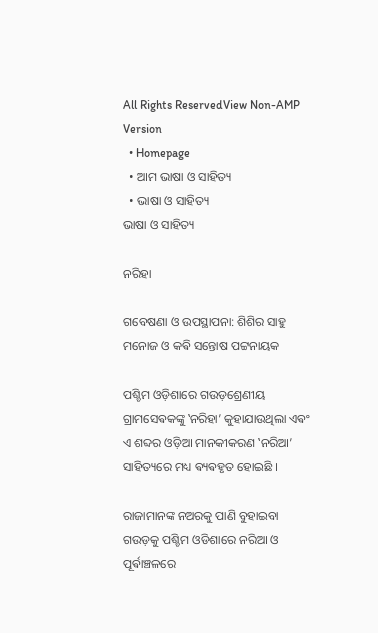All Rights ReservedView Non-AMP Version
  • Homepage
  • ଆମ ଭାଷା ଓ ସାହିତ୍ୟ
  • ଭାଷା ଓ ସାହିତ୍ୟ
ଭାଷା ଓ ସାହିତ୍ୟ

ନରିହା

ଗବେଷଣା ଓ ଉପସ୍ଥାପନା: ଶିଶିର ସାହୁ ମନୋଜ ଓ କଵି ସନ୍ତୋଷ ପଟ୍ଟନାୟକ

ପଶ୍ଚିମ ଓଡ଼ିଶାରେ ଗଉଡ଼ଶ୍ରେଣୀୟ ଗ୍ରାମସେଵକଙ୍କୁ ‛ନରିହା’ କୁହାଯାଉଥିଲା ଏଵଂ ଏ ଶବ୍ଦର ଓଡ଼ିଆ ମାନକୀକରଣ ‛ନରିଆ’ ସାହିତ୍ୟରେ ମଧ୍ୟ ଵ୍ୟଵହୃତ ହୋଇଛି ।

ରାଜାମାନଙ୍କ ନଅରକୁ ପାଣି ବୁହାଇବା ଗଉଡ଼କୁ ପଶ୍ଚିମ ଓଡିଶାରେ ନରିଆ ଓ ପୂର୍ଵାଞ୍ଚଳରେ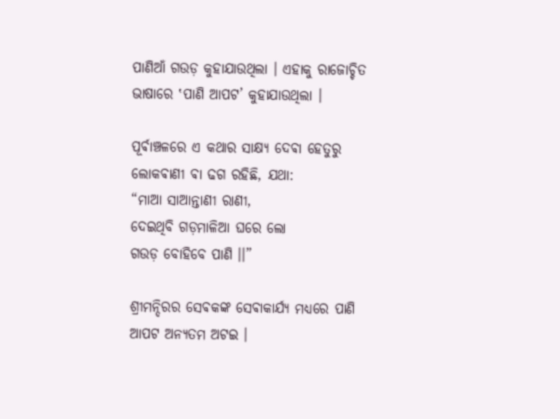ପାଣିଆଁ ଗଉଡ଼ କୁହାଯାଉଥିଲା । ଏହାକୁ ରାଜୋଚ୍ଚିତ ଭାଷାରେ ‛ପାଣି ଆପଟ’ କୁହାଯାଉଥିଲା ।

ପୂର୍ଵାଞ୍ଚଳରେ ଏ କଥାର ସାକ୍ଷ୍ୟ ଦେଵା ହେତୁରୁ ଲୋକଵାଣୀ ଵା ଢଗ ରହିଛି, ଯଥା:
“ମାଆ ସାଆନ୍ତାଣୀ ରାଣୀ,
ଦେଇଥିବି ଗଡ଼ମାଳିଆ ଘରେ ଲୋ
ଗଉଡ଼ ବୋହିବେ ପାଣି ।।”

ଶ୍ରୀମନ୍ଦିରର ସେଵକଙ୍କ ସେଵାକାର୍ଯ୍ୟ ମଧ୍ୟରେ ପାଣି ଆପଟ ଅନ୍ଯତମ ଅଟଇ ।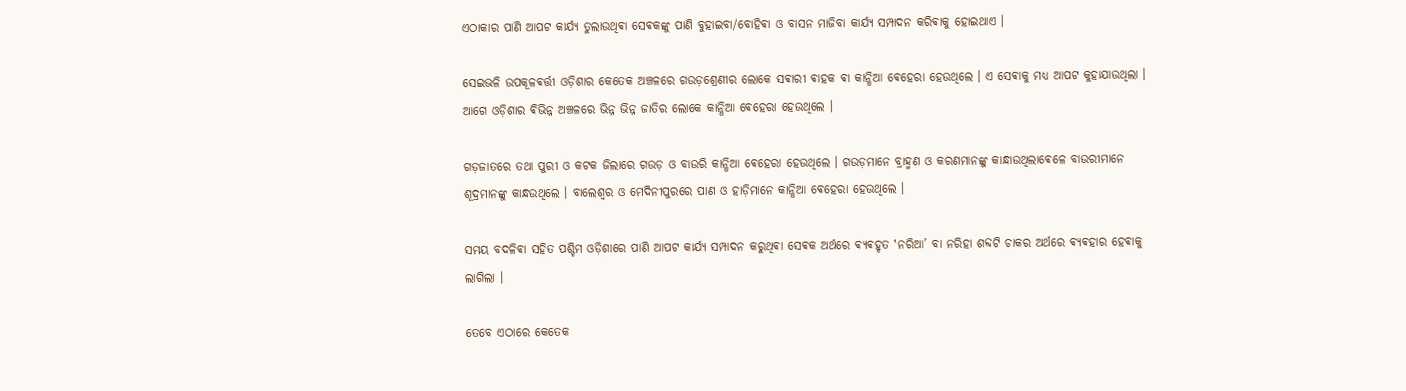ଏଠାକାର ପାଣି ଆପଟ କାର୍ଯ୍ୟ ତୁଲାଉଥିଵା ସେଵକଙ୍କୁ ପାଣି ବୁହାଇବା/ବୋହିଵା ଓ ବାସନ ମାଜିବା କାର୍ଯ୍ୟ ସମ୍ପାଦନ କରିଵାକୁ ହୋଇଥାଏ ।

ସେଇଭଳି ଉପକୂଳଵର୍ତ୍ତୀ ଓଡ଼ିଶାର କେତେକ ଅଞ୍ଚଳରେ ଗଉଡ଼ଶ୍ରେଣୀର ଲୋକେ ସଵାରୀ ଵାହକ ଵା କାନ୍ଧିଆ ଵେହେରା ହେଉଥିଲେ । ଏ ସେଵାକୁ ମଧ୍ୟ ଆପଟ କୁହାଯାଉଥିଲା । ଆଗେ ଓଡ଼ିଶାର ଵିଭିନ୍ନ ଅଞ୍ଚଳରେ ଭିନ୍ନ ଭିନ୍ନ ଜାତିର ଲୋକେ କାନ୍ଧିଆ ଵେହେରା ହେଉଥିଲେ ।

ଗଡ଼ଜାତରେ ତଥା ପୁରୀ ଓ କଟକ ଜିଲାରେ ଗଉଡ଼ ଓ ବାଉରି କାନ୍ଧିଆ ଵେହେରା ହେଉଥିଲେ । ଗଉଡ଼ମାନେ ବ୍ରାହ୍ମଣ ଓ କରଣମାନଙ୍କୁ କାନ୍ଧାଉଥିଲାଵେଳେ ବାଉରୀମାନେ ଶୂଦ୍ରମାନଙ୍କୁ କାନ୍ଧଉଥିଲେ । ବାଲେଶ୍ବର ଓ ମେଦିନୀପୁରରେ ପାଣ ଓ ହାଡ଼ିମାନେ କାନ୍ଧିଆ ଵେହେରା ହେଉଥିଲେ ।

ସମୟ ବଦଳିଵା ସହିତ ପଶ୍ଚିମ ଓଡ଼ିଶାରେ ପାଣି ଆପଟ କାର୍ଯ୍ୟ ସମ୍ପାଦନ କରୁଥିଵା ସେଵକ ଅର୍ଥରେ ଵ୍ୟଵହୃତ ‛ନରିଆ’ ବା ନରିହା ଶବ୍ଦଟି ଚାକର ଅର୍ଥରେ ଵ୍ୟଵହାର ହେଵାକୁ ଲାଗିଲା ।

ତେବେ ଏଠାରେ କେତେକ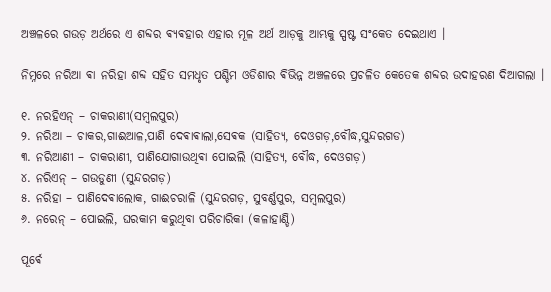ଅଞ୍ଚଳରେ ଗଉଡ଼ ଅର୍ଥରେ ଏ ଶବ୍ଦର ଵ୍ୟଵହାର ଏହାର ମୂଳ ଅର୍ଥ ଆଡ଼କୁ ଆମ୍ଭକୁ ସ୍ପଷ୍ଟ ସଂକେତ ଦେଇଥାଏ ।

ନିମ୍ନରେ ନରିଆ ଵା ନରିହା ଶବ୍ଦ ସହିତ ସମଧୃତ ପଶ୍ଚିମ ଓଡିଶାର ଵିଭିନ୍ନ ଅଞ୍ଚଳରେ ପ୍ରଚଳିତ କେତେକ ଶବ୍ଦର ଉଦାହରଣ ଦିଆଗଲା ।

୧. ନରହିଏନ୍ – ଚାକରାଣୀ(ସମ୍ବଲପୁର)
୨. ନରିଆ – ଚାକର,ଗାଈଆଳ,ପାଣି ଦେଵାଵାଲା,ସେଵକ (ସାହିତ୍ୟ, ଦେଓଗଡ଼,ବୌଦ୍ଧ,ସୁନ୍ଦରଗଡ)
୩. ନରିଆଣୀ – ଚାକରାଣୀ, ପାଣିଯୋଗାଉଥିଵା ପୋଇଲି (ସାହିତ୍ୟ, ବୌଦ୍ଧ, ଦେଓଗଡ଼)
୪. ନରିଏନ୍ – ଗଉଡୁଣୀ (ସୁନ୍ଦରଗଡ଼)
୫. ନରିହା – ପାଣିଦେଵାଲୋକ, ଗାଈଚରାଳି (ସୁନ୍ଦରଗଡ଼, ସୁବର୍ଣ୍ଣପୁର, ସମ୍ବଲପୁର)
୬. ନରେନ୍ – ପୋଇଲି, ଘରକାମ କରୁଥିବା ପରିଚାରିକା (କଳାହାଣ୍ଡି)

ପୂର୍ଵେ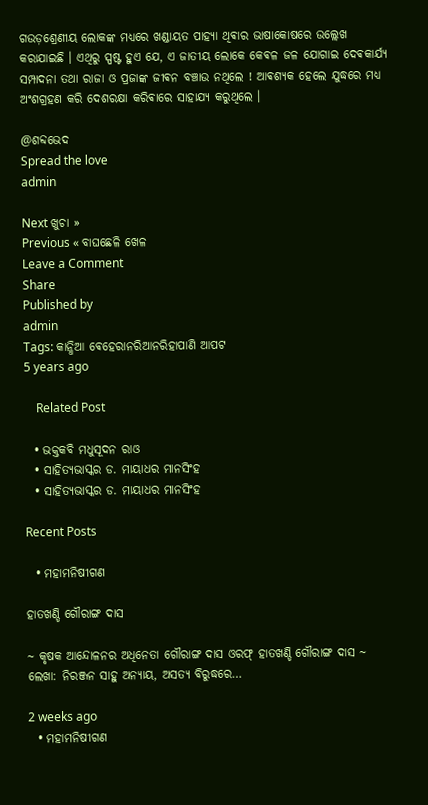ଗଉଡ଼ଶ୍ରେଣୀୟ ଲୋକଙ୍କ ମଧ୍ୟରେ ଖଣ୍ଡାୟତ ପାହ୍ୟା ଥିଵାର ଭାଷାକୋଷରେ ଉଲ୍ଲେଖ କରାଯାଇଛି । ଏଥିରୁ ସ୍ପଷ୍ଟ ହୁଏ ଯେ, ଏ ଜାତୀୟ ଲୋକେ କେଵଳ ଜଳ ଯୋଗାଇ ଦେଵକାର୍ଯ୍ୟ ସମ୍ପାଦନା ତଥା ରାଜା ଓ ପ୍ରଜାଙ୍କ ଜୀଵନ ବଞ୍ଚାଉ ନଥିଲେ ! ଆଵଶ୍ୟକ ହେଲେ ଯୁଦ୍ଧରେ ମଧ୍ୟ ଅଂଶଗ୍ରହଣ କରି ଦେଶରକ୍ଷା କରିଵାରେ ସାହାଯ୍ୟ କରୁଥିଲେ ।

@ଶବ୍ଦଭେଦ
Spread the love
admin

Next ଖୁଚା »
Previous « ବାଘଛେଳି ଖେଳ
Leave a Comment
Share
Published by
admin
Tags: କାନ୍ଧିଆ ଵେହେରାନରିଆନରିହାପାଣି ଆପଟ
5 years ago

    Related Post

  • ଭକ୍ତକବି ମଧୁସୂଦନ ରାଓ
  • ସାହିତ୍ୟଭାସ୍କର ଡ. ମାୟାଧର ମାନସିଂହ
  • ସାହିତ୍ୟଭାସ୍କର ଡ. ମାୟାଧର ମାନସିଂହ

Recent Posts

  • ମହାମନିଷୀଗଣ

ହାତଖଣ୍ଡି ଗୌରାଙ୍ଗ ଦାସ

~ କୃଷକ ଆନ୍ଦୋଳନର ଅଧିନେତା ଗୌରାଙ୍ଗ ଦାସ ଓରଫ୍ ହାତଖଣ୍ଡି ଗୌରାଙ୍ଗ ଦାସ ~ ଲେଖା: ନିରଞ୍ଜନ ସାହୁ ଅନ୍ୟାୟ, ଅସତ୍ୟ ବିରୁଦ୍ଧରେ…

2 weeks ago
  • ମହାମନିଷୀଗଣ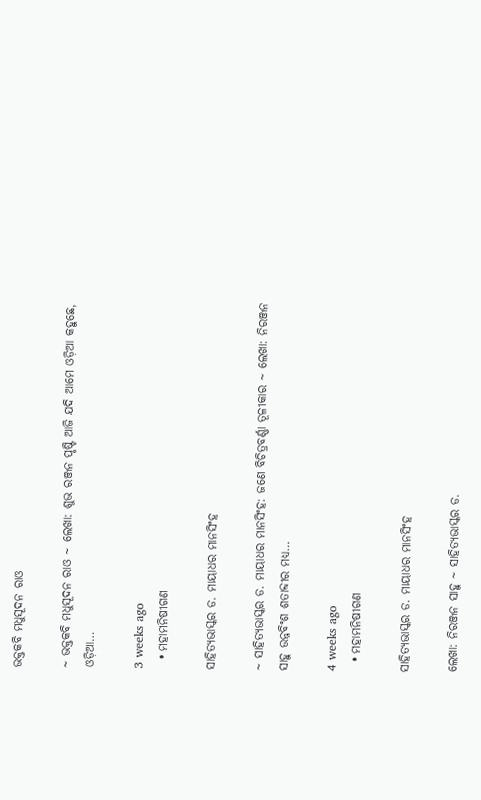ଭକ୍ତକବି ମଧୁସୂଦନ ରାଓ

~ ଭକ୍ତକବି ମଧୁସୂଦନ ରାଓ ~ ଲେଖା: ଶୁଭ ରଞ୍ଜନ ପୃଷ୍ଟି ଆଜି ଯଦି ଆମେ ଓଡ଼ିଆ କହୁଛେ, ଓଡ଼ିଆ…

3 weeks ago
  • ମହାମନିଷୀଗଣ

ସାହିତ୍ୟଭାସ୍କର ଡ. ମାୟାଧର ମାନସିଂହ

~ ସାହିତ୍ୟଭାସ୍କର ଡ. ମାୟାଧର ମାନସିଂହ: ଜଣେ ବିଚିତ୍ରବର୍ଣ୍ଣା ତୂଳୀକାର ~ ଲେଖା: ନିରଞ୍ଜନ ସାହୁ ଉନ୍ନବିଂଶ ଶତାବ୍ଦୀର ମଧ୍ୟ…

4 weeks ago
  • ମହାମନିଷୀଗଣ

ସାହିତ୍ୟଭାସ୍କର ଡ. ମାୟାଧର ମାନସିଂହ

ଲେଖା: ନିରଞ୍ଜନ ସାହୁ ~ ସାହିତ୍ୟଭାସ୍କର ଡ.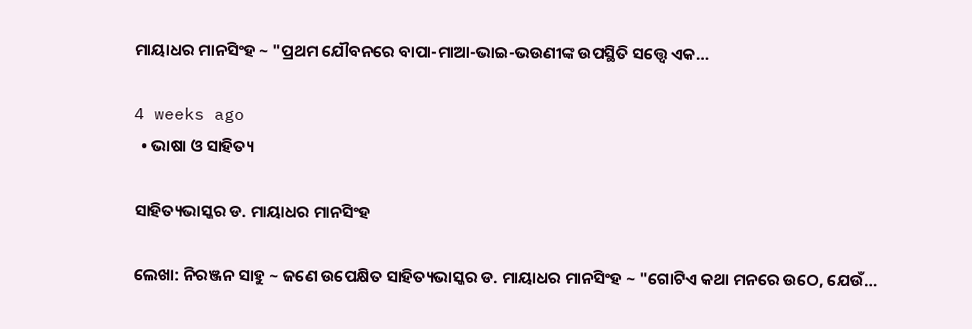ମାୟାଧର ମାନସିଂହ ~ "ପ୍ରଥମ ଯୌବନରେ ବାପା-ମାଆ-ଭାଇ-ଭଉଣୀଙ୍କ ଉପସ୍ଥିତି ସତ୍ତ୍ୱେ ଏକ…

4 weeks ago
  • ଭାଷା ଓ ସାହିତ୍ୟ

ସାହିତ୍ୟଭାସ୍କର ଡ. ମାୟାଧର ମାନସିଂହ

ଲେଖା: ନିରଞ୍ଜନ ସାହୁ ~ ଜଣେ ଉପେକ୍ଷିତ ସାହିତ୍ୟଭାସ୍କର ଡ. ମାୟାଧର ମାନସିଂହ ~ "ଗୋଟିଏ କଥା ମନରେ ଉଠେ, ଯେଉଁ…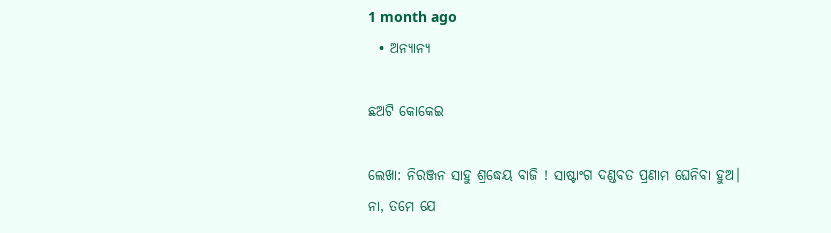1 month ago
  • ଅନ୍ୟାନ୍ୟ

ଛଅଟି କୋକେଇ

ଲେଖା: ନିରଞ୍ଜନ ସାହୁ ଶ୍ରଦ୍ଧେୟ ବାଜି ! ସାଷ୍ଟାଂଗ ଦଣ୍ଡବତ ପ୍ରଣାମ ଘେନିବା ହୁଅ। ନା, ତମେ ଯେ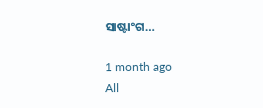ସାଷ୍ଟାଂଗ…

1 month ago
All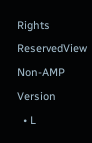Rights ReservedView Non-AMP Version
  • L